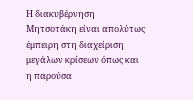Η διακυβέρνηση Μητσοτάκη είναι απολύτως έμπειρη στη διαχείριση μεγάλων κρίσεων όπως και η παρούσα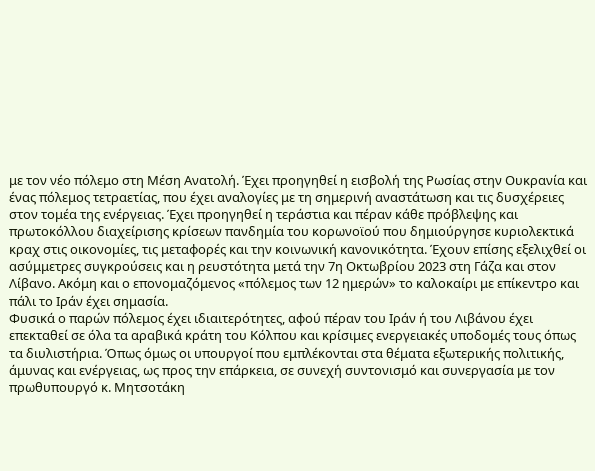με τον νέο πόλεμο στη Μέση Ανατολή. Έχει προηγηθεί η εισβολή της Ρωσίας στην Ουκρανία και ένας πόλεμος τετραετίας, που έχει αναλογίες με τη σημερινή αναστάτωση και τις δυσχέρειες στον τομέα της ενέργειας. Έχει προηγηθεί η τεράστια και πέραν κάθε πρόβλεψης και πρωτοκόλλου διαχείρισης κρίσεων πανδημία του κορωνοϊού που δημιούργησε κυριολεκτικά κραχ στις οικονομίες, τις μεταφορές και την κοινωνική κανονικότητα. Έχουν επίσης εξελιχθεί οι ασύμμετρες συγκρούσεις και η ρευστότητα μετά την 7η Οκτωβρίου 2023 στη Γάζα και στον Λίβανο. Ακόμη και ο επονομαζόμενος «πόλεμος των 12 ημερών» το καλοκαίρι με επίκεντρο και πάλι το Ιράν έχει σημασία.
Φυσικά ο παρών πόλεμος έχει ιδιαιτερότητες, αφού πέραν του Ιράν ή του Λιβάνου έχει επεκταθεί σε όλα τα αραβικά κράτη του Κόλπου και κρίσιμες ενεργειακές υποδομές τους όπως τα διυλιστήρια. Όπως όμως οι υπουργοί που εμπλέκονται στα θέματα εξωτερικής πολιτικής, άμυνας και ενέργειας, ως προς την επάρκεια, σε συνεχή συντονισμό και συνεργασία με τον πρωθυπουργό κ. Μητσοτάκη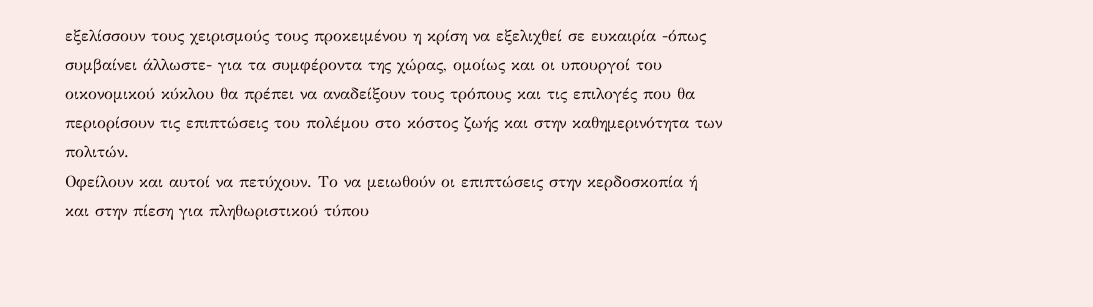εξελίσσουν τους χειρισμούς τους προκειμένου η κρίση να εξελιχθεί σε ευκαιρία -όπως συμβαίνει άλλωστε- για τα συμφέροντα της χώρας, ομοίως και οι υπουργοί του οικονομικού κύκλου θα πρέπει να αναδείξουν τους τρόπους και τις επιλογές που θα περιορίσουν τις επιπτώσεις του πολέμου στο κόστος ζωής και στην καθημερινότητα των πολιτών.
Οφείλουν και αυτοί να πετύχουν. Το να μειωθούν οι επιπτώσεις στην κερδοσκοπία ή και στην πίεση για πληθωριστικού τύπου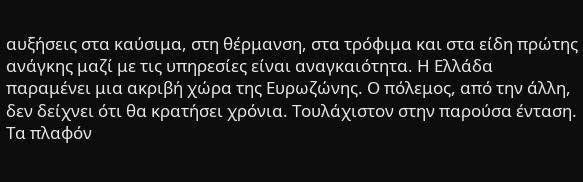αυξήσεις στα καύσιμα, στη θέρμανση, στα τρόφιμα και στα είδη πρώτης ανάγκης μαζί με τις υπηρεσίες είναι αναγκαιότητα. Η Ελλάδα παραμένει μια ακριβή χώρα της Ευρωζώνης. Ο πόλεμος, από την άλλη, δεν δείχνει ότι θα κρατήσει χρόνια. Τουλάχιστον στην παρούσα ένταση. Τα πλαφόν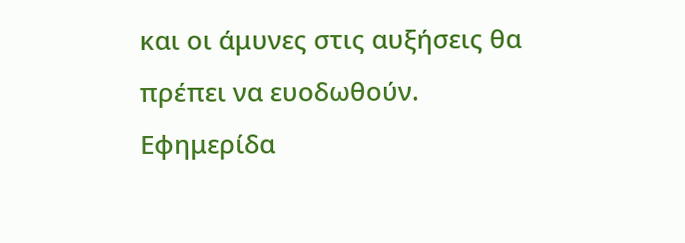και οι άμυνες στις αυξήσεις θα πρέπει να ευοδωθούν.
Εφημερίδα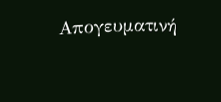Απογευματινή